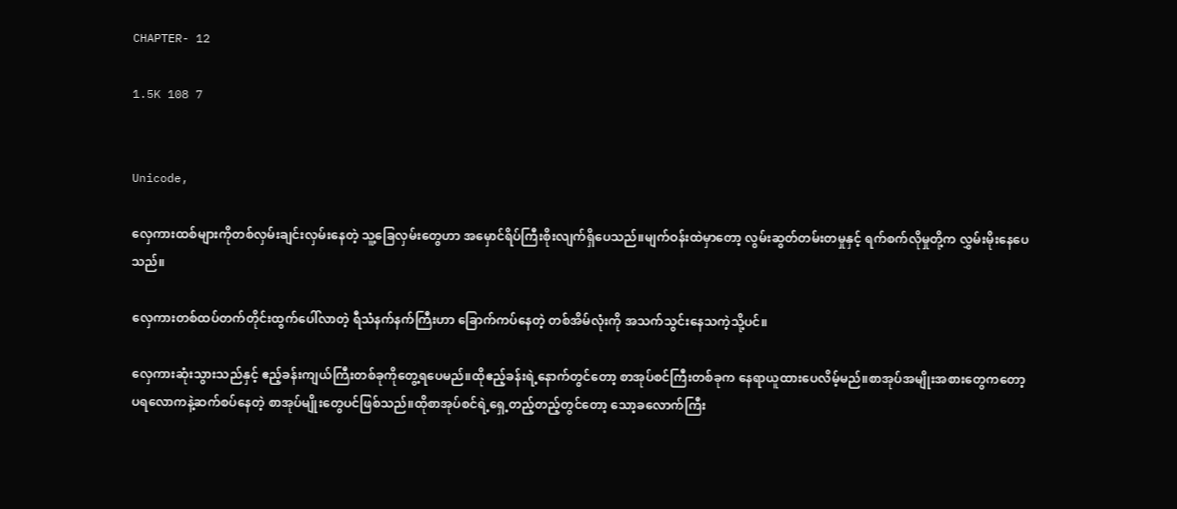CHAPTER- 12

1.5K 108 7


Unicode,

လှေကားထစ်များကိုတစ်လှမ်းချင်းလှမ်းနေတဲ့ သူ့ခြေလှမ်းတွေဟာ အမှောင်ရိပ်ကြီးစိုးလျက်ရှိပေသည်။မျက်ဝန်းထဲမှာတော့ လွမ်းဆွတ်တမ်းတမှုနှင့် ရက်စက်လိုမှုတို့က လွှမ်းမိုးနေပေသည်။

လှေကားတစ်ထပ်တက်တိုင်းထွက်ပေါ်လာတဲ့ ရီသံနက်နက်ကြီးဟာ ခြောက်ကပ်နေတဲ့ တစ်အိမ်လုံးကို အသက်သွင်းနေသကဲ့သို့ပင်။

လှေကားဆုံးသွားသည်နှင့် ဧည့်ခန်းကျယ်ကြီးတစ်ခုကိုတွေ့ရပေမည်။ထိုဧည့်ခန်းရဲ့နောက်တွင်တော့ စာအုပ်စင်ကြီးတစ်ခုက နေရာယူထားပေလိမ့်မည်။စာအုပ်အမျိုးအစားတွေကတော့ ပရလောကနဲ့ဆက်စပ်နေတဲ့ စာအုပ်မျိုးတွေပင်ဖြစ်သည်။ထိုစာအုပ်စင်ရဲ့ရှေ့တည့်တည့်တွင်တော့ သော့ခလောက်ကြီး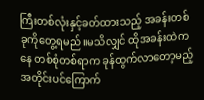ကြီးတစ်လုံးနှင့်ခတ်ထားသည့် အခန်းတစ်ခုကိုတွေ့ရမည်။မသိလျှင် ထိုအခန်းထဲကနေ တစ်စုံတစ်ရာက ခုန်ထွက်လာတော့မည့်အတိုင်းပင်ကြောက်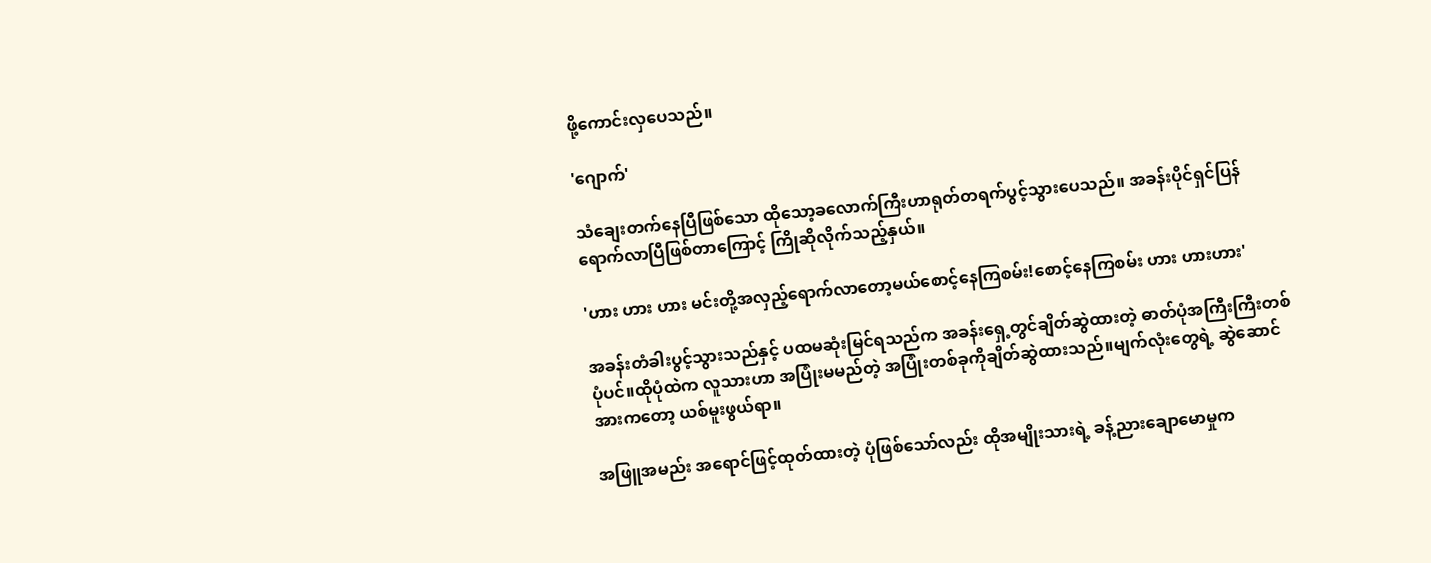ဖို့ကောင်းလှပေသည်။

'ဂျောက်'

သံချေးတက်နေပြီဖြစ်သော ထိုသော့ခလောက်ကြီးဟာရုတ်တရက်ပွင့်သွားပေသည်။ အခန်းပိုင်ရှင်ပြန်ရောက်လာပြီဖြစ်တာကြောင့် ကြိုဆိုလိုက်သည့်နှယ်။

'ဟား ဟား ဟား မင်းတို့အလှည့်ရောက်လာတော့မယ်စောင့်နေကြစမ်း!စောင့်နေကြစမ်း ဟား ဟားဟား'

အခန်းတံခါးပွင့်သွားသည်နှင့် ပထမဆုံးမြင်ရသည်က အခန်းရှေ့တွင်ချိတ်ဆွဲထားတဲ့ ဓာတ်ပုံအကြီးကြီးတစ်ပုံပင်။ထိုပုံထဲက လူသားဟာ အပြုံးမမည်တဲ့ အပြုံးတစ်ခုကိုချိတ်ဆွဲထားသည်။မျက်လုံးတွေရဲ့ ဆွဲဆောင်အားကတော့ ယစ်မူးဖွယ်ရာ။

အဖြူအမည်း အရောင်ဖြင့်ထုတ်ထားတဲ့ ပုံဖြစ်သော်လည်း ထိုအမျိုးသားရဲ့ ခန့်ညားချောမောမှုက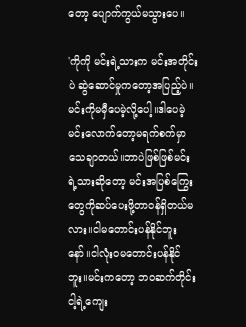တော့ ပျောက်ကွယ်မသွားပေ။

'ကိုကို မင်းရဲ့သားက မင်းအတိုင်းပဲ ဆွဲဆောင်မှုကတော့အပြည့်ပဲ။မင်းကိုမမှီပေမဲ့လို့ပေါ့။ဒါပေမဲ့ မင်းလောက်တော့မရက်စက်မှာသေချာတယ်။ဘာပဲဖြစ်ဖြစ်မင်းရဲ့သားဆိုတော့ မင်းအပြစ်ကြွေးတွေကိုဆပ်ပေးဖို့တာဝန်ရှိတယ်မလား။ငါမတောင်းပန်နိုင်ဘူးနော်။ငါလုံးဝမတောင်းပန်နိုင်ဘူး။မင်းကတော့ ဘဝဆက်တိုင်း ငါ့ရဲ့ကျေး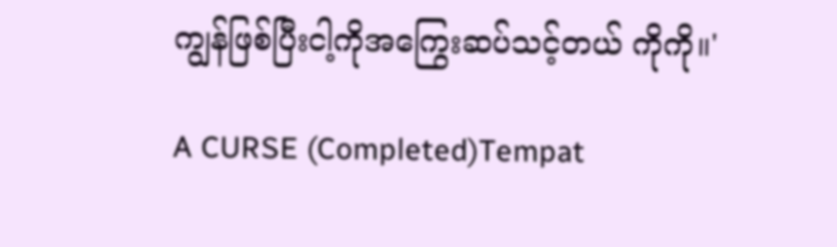ကျွန်ဖြစ်ပြီးငါ့ကိုအကြွေးဆပ်သင့်တယ် ကိုကို။'

A CURSE (Completed)Tempat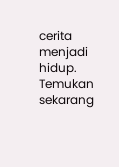cerita menjadi hidup. Temukan sekarang